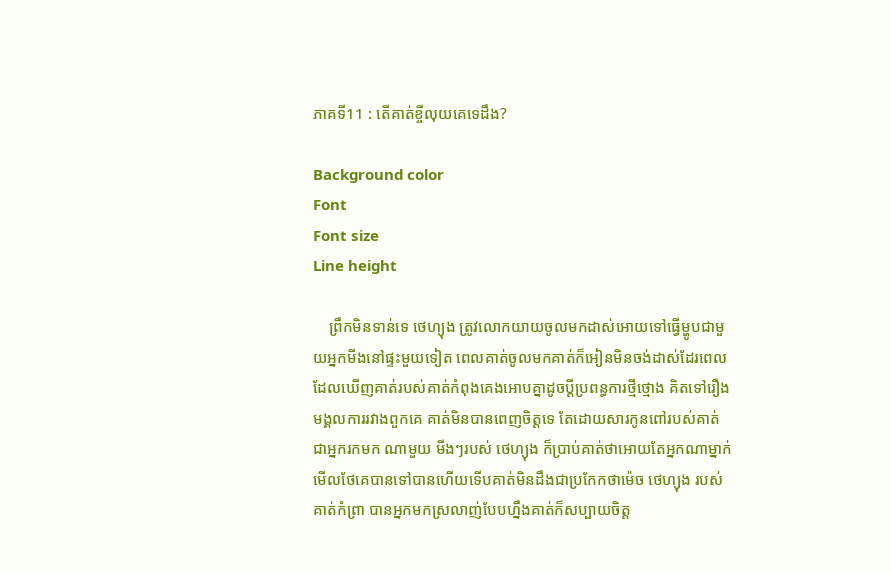ភាគទី11 : តើគាត់ខ្ចីលុយគេទេដឹង?

Background color
Font
Font size
Line height

    ព្រឹកមិនទាន់ទេ ថេហ្យុង ត្រូវលោកយាយចូលមកដាស់អោយទៅធ្វើម្ហូបជាមួយអ្នកមីងនៅផ្ទះមួយទៀត ពេលគាត់ចូលមកគាត់ក៏អៀនមិនចង់ដាស់ដែរពេលដែលឃើញគាត់របស់គាត់កំពុងគេងអោបគ្នាដូចប្តីប្រពន្ធការថ្មីថ្មោង គិតទៅរឿងមង្គលការរវាងពួកគេ គាត់មិនបានពេញចិត្តទេ តែដោយសារកូនពៅរបស់គាត់ជាអ្នករកមក ណាមួយ មីងៗរបស់ ថេហ្យុង ក៏ប្រាប់គាត់ថាអោយតែអ្នកណាម្នាក់មើលថែគេបានទៅបានហើយទើបគាត់មិនដឹងជាប្រកែកថាម៉េច ថេហ្យុង របស់គាត់កំព្រា បានអ្នកមកស្រលាញ់បែបហ្នឹងគាត់ក៏សប្បាយចិត្ត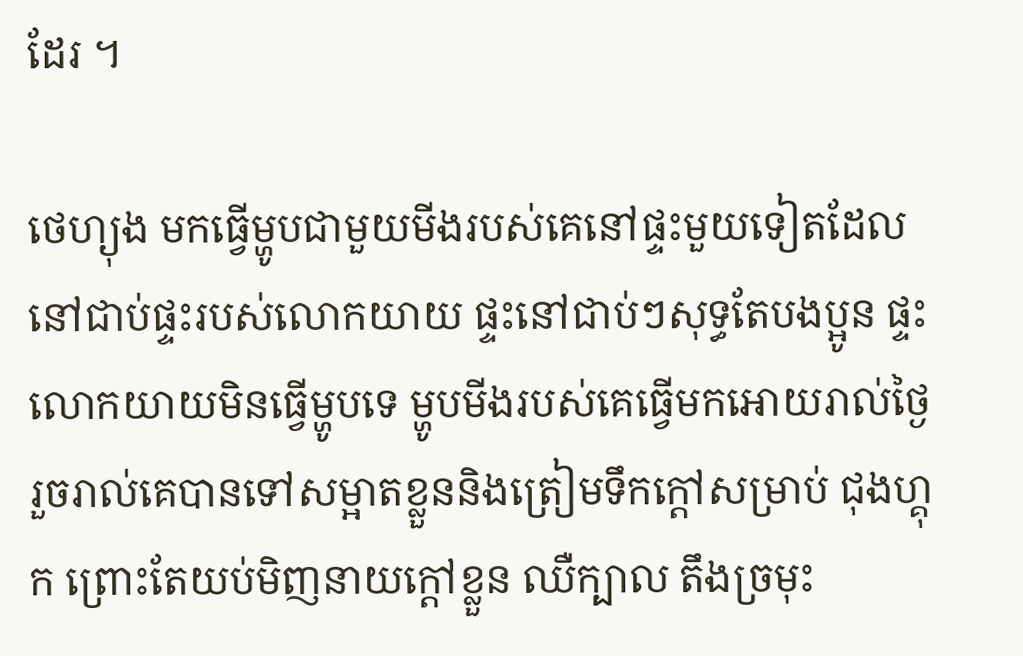ដែរ ។

ថេហ្យុង មកធ្វើម្ហូបជាមួយមីងរបស់គេនៅផ្ទះមួយទៀតដែលនៅជាប់ផ្ទះរបស់លោកយាយ ផ្ទះនៅជាប់ៗសុទ្ធតែបងប្អូន ផ្ទះលោកយាយមិនធ្វើម្ហូបទេ ម្ហូបមីងរបស់គេធ្វើមកអោយរាល់ថ្ងៃ រួចរាល់គេបានទៅសម្អាតខ្លួននិងត្រៀមទឹកក្តៅសម្រាប់ ជុងហ្គុក ព្រោះតែយប់មិញនាយក្តៅខ្លួន ឈឺក្បាល តឹងច្រមុះ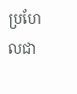ប្រហែលជា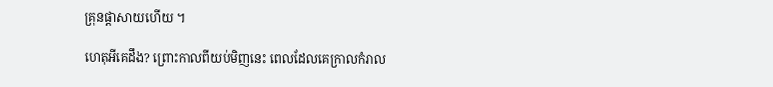គ្រុនផ្តាសាយហើយ ។

ហេតុអីគេដឹង? ព្រោះកាលពីយប់មិញនេះ ពេលដែលគេក្រាលកំរាល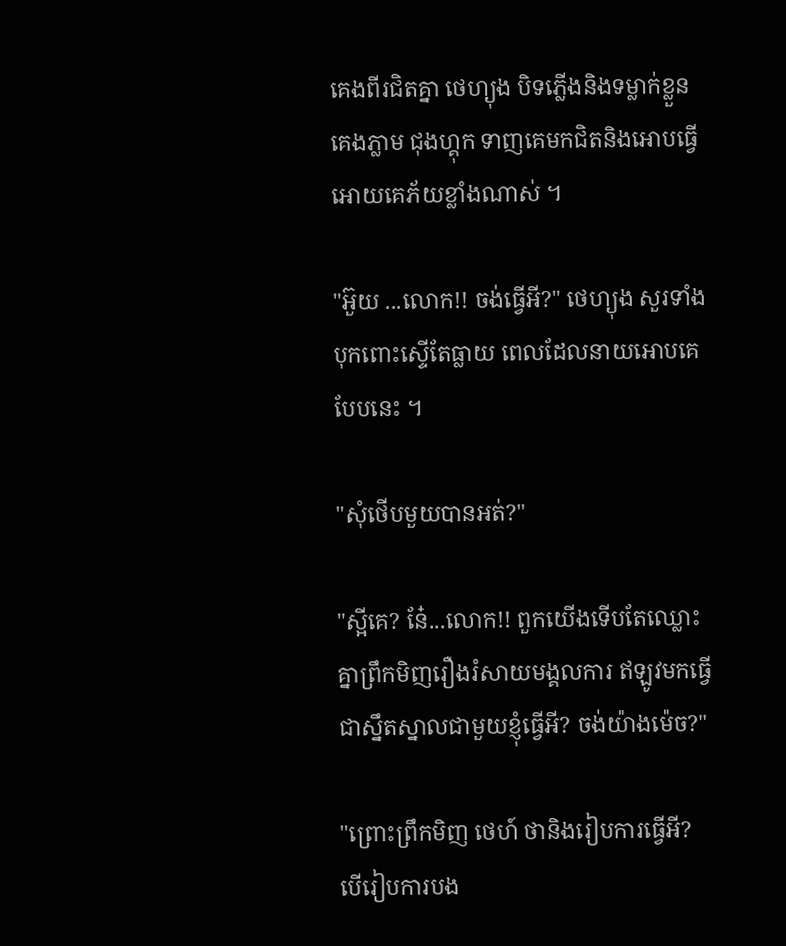គេងពីរជិតគ្នា ថេហ្យុង បិទភ្លើងនិងទម្លាក់ខ្លួនគេងភ្លាម ជុងហ្គុក ទាញគេមកជិតនិងអោបធ្វើអោយគេភ័យខ្លាំងណាស់ ។

"អ៊ួយ ...លោក!! ចង់ធ្វើអី?" ថេហ្យុង សួរទាំងបុកពោះស្ទើតែធ្លាយ ពេលដែលនាយអោបគេបែបនេះ ។

"សុំថើបមួយបានអត់?"

"ស្អីគេ? នែ៎...លោក!! ពួកយើងទើបតែឈ្លោះគ្នាព្រឹកមិញរឿងរំសាយមង្គលការ ឥឡូវមកធ្វើជាស្នឹតស្នាលជាមួយខ្ញុំធ្វើអី? ចង់យ៉ាងម៉េច?"

"ព្រោះព្រឹកមិញ ថេហ៍ ថានិងរៀបការធ្វើអី? បើរៀបការបង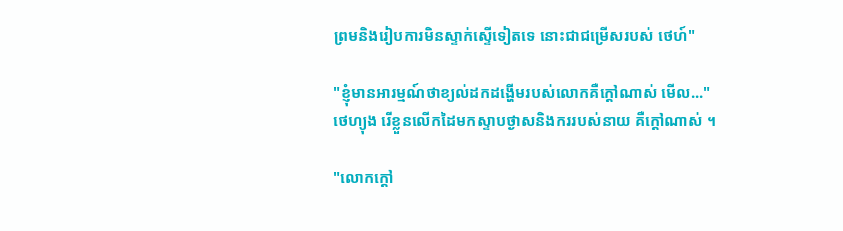ព្រមនិងរៀបការមិនស្ទាក់ស្ទើទៀតទេ នោះជាជម្រើសរបស់ ថេហ៍"

"ខ្ញុំមានអារម្មណ៍ថាខ្យល់ដកដង្ហើមរបស់លោកគឺក្តៅណាស់ មើល..." ថេហ្យុង រើខ្លួនលើកដៃមកស្ទាបថ្ងាសនិងកររបស់នាយ គឺក្តៅណាស់ ។

"លោកក្តៅ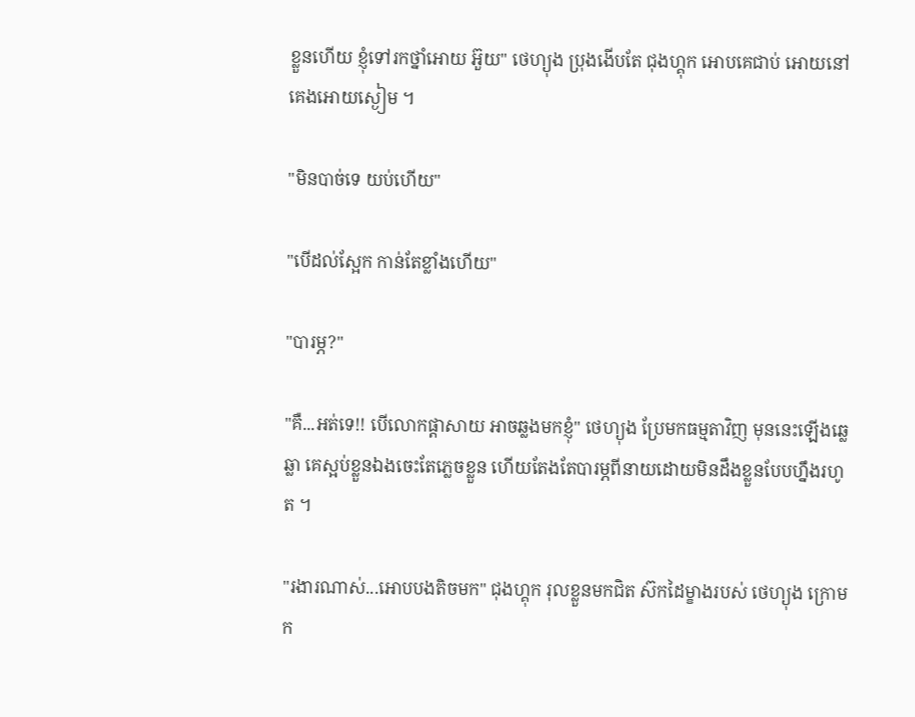ខ្លួនហើយ ខ្ញុំទៅរកថ្នាំអោយ អ៊ួយ" ថេហ្យុង ប្រុងងើបតែ ជុងហ្គុក អោបគេជាប់ អោយនៅគេងអោយស្ងៀម ។

"មិនបាច់ទេ យប់ហើយ"

"បើដល់ស្អែក កាន់តែខ្លាំងហើយ"

"បារម្ភ?"

"គឺ...អត់ទេ!! បើលោកផ្តាសាយ អាចឆ្លងមកខ្ញុំ" ថេហ្យុង ប្រែមកធម្មតាវិញ មុននេះឡើងឆ្លេឆ្លា គេស្អប់ខ្លួនឯងចេះតែភ្លេចខ្លួន ហើយតែងតែបារម្ភពីនាយដោយមិនដឹងខ្លួនបែបហ្នឹងរហូត ។

"រងារណាស់...អោបបងតិចមក" ជុងហ្គុក រុលខ្លួនមកជិត ស៊កដៃម្ខាងរបស់ ថេហ្យុង ក្រោមក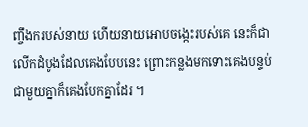ញ្ចឹងករបស់នាយ ហើយនាយអោបចង្កេះរបស់គេ នេះក៏ជាលើកដំបូងដែលគេងបែបនេះ ព្រោះកន្លងមកទោះគេងបន្ទប់ជាមួយគ្នាក៏គេងបែកគ្នាដែរ ។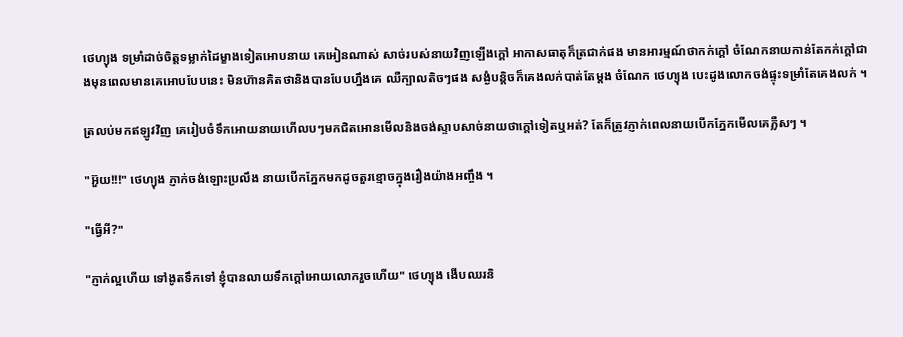ថេហ្យុង ទម្រាំដាច់ចិត្តទម្លាក់ដៃម្ខាងទៀតអោបនាយ គេអៀនណាស់ សាច់របស់នាយវិញឡើងក្តៅ អាកាសធាតុក៏ត្រជាក់ផង មានអារម្មណ៍ថាកក់ក្តៅ ចំណែកនាយកាន់តែកក់ក្តៅជាងមុនពេលមានគេអោបបែបនេះ មិនហ៊ានគិតថានិងបានបែបហ្នឹងគេ ឈឺក្បាលតិចៗផង សង្ងំបន្តិចក៏គេងលក់បាត់តែម្តង ចំណែក ថេហ្យុង បេះដូងលោកចង់ផ្ទុះទម្រាំតែគេងលក់ ។

ត្រលប់មកឥឡូវវិញ គេរៀបចំទឹកអោយនាយហើលបៗមកជិតអោនមើលនិងចង់ស្ទាបសាច់នាយថាក្តៅទៀតឬអត់? តែក៏ត្រូវភ្ញាក់ពេលនាយបើកភ្នែកមើលគេភ្លឺសៗ ។

"អ៊ួយ!!!" ថេហ្យុង ភ្ញាក់ចង់ឡោះប្រលឹង នាយបើកភ្នែកមកដូចតួរខ្មោចក្នុងរឿងយ៉ាងអញ្ចឹង ។

"ធ្វើអី?"

"ភ្ញាក់ល្អហើយ ទៅងូតទឹកទៅ ខ្ញុំបានលាយទឹកក្តៅអោយលោករួចហើយ" ថេហ្យុង ងើបឈរនិ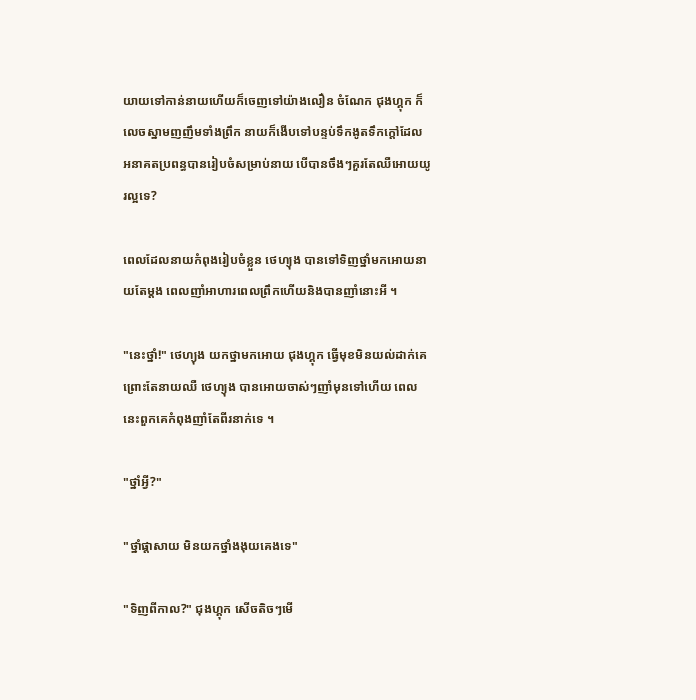យាយទៅកាន់នាយហើយក៏ចេញទៅយ៉ាងលឿន ចំណែក ជុងហ្គុក ក៏លេចស្នាមញញឹមទាំងព្រឹក នាយក៏ងើបទៅបន្ទប់ទឹកងូតទឹកក្តៅដែលអនាគតប្រពន្ធបានរៀបចំសម្រាប់នាយ បើបានចឹងៗគួរតែឈឺអោយយូរល្អទេ?

ពេលដែលនាយកំពុងរៀបចំខ្លួន ថេហ្យុង បានទៅទិញថ្នាំមកអោយនាយតែម្តង ពេលញាំអាហារពេលព្រឹកហើយនិងបានញាំនោះអី ។

"នេះថ្នាំ!" ថេហ្យុង យកថ្នាមកអោយ ជុងហ្គុក ធ្វើមុខមិនយល់ដាក់គេ ព្រោះតែនាយឈឺ ថេហ្យុង បានអោយចាស់ៗញាំមុនទៅហើយ ពេលនេះពួកគេកំពុងញាំតែពីរនាក់ទេ ។

"ថ្នាំអ្វី?"

"ថ្នាំផ្តាសាយ មិនយកថ្នាំងងុយគេងទេ"

"ទិញពីកាល?" ជុងហ្គុក សើចតិចៗមើ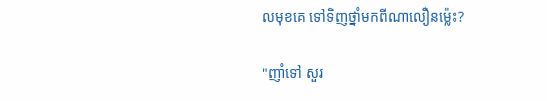លមុខគេ ទៅទិញថ្នាំមកពីណាលឿនម៉្លេះ?

"ញាំទៅ សួរ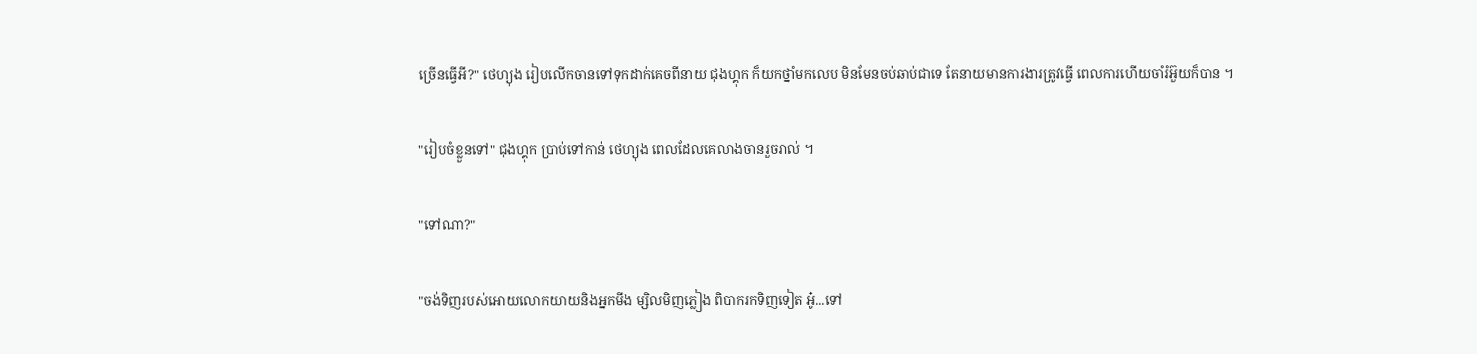ច្រើនធ្វើអី?" ថេហ្យុង រៀបលើកចានទៅទុកដាក់គេចពីនាយ ជុងហ្គុក ក៏យកថ្នាំមកលេប មិនមែនចប់ឆាប់ជាទេ តែនាយមានការងារត្រូវធ្វើ ពេលការហើយចាំរំអ៊ួយក៏បាន ។

"រៀបចំខ្លួនទៅ" ជុងហ្គុក ប្រាប់ទៅកាន់ ថេហ្យុង ពេលដែលគេលាងចានរួចរាល់ ។

"ទៅណា?"

"ចង់ទិញរបស់អោយលោកយាយនិងអ្នកមីង ម្សិលមិញភ្លៀង ពិបាករកទិញទៀត អូ៎...ទៅ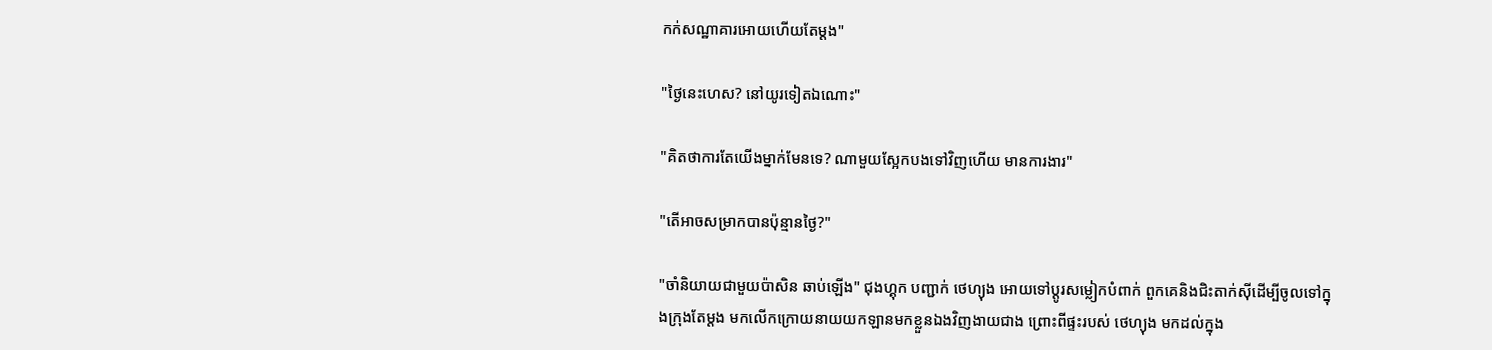កក់សណ្ឋាគារអោយហើយតែម្តង"

"ថ្ងៃនេះហេស? នៅយូរទៀតឯណោះ"

"គិតថាការតែយើងម្នាក់មែនទេ? ណាមួយស្អែកបងទៅវិញហើយ មានការងារ"

"តើអាចសម្រាកបានប៉ុន្មានថ្ងៃ?"

"ចាំនិយាយជាមួយប៉ាសិន ឆាប់ឡើង" ជុងហ្គុក បញ្ជាក់ ថេហ្យុង អោយទៅប្តូរសម្លៀកបំពាក់ ពួកគេនិងជិះតាក់សុីដើម្បីចូលទៅក្នុងក្រុងតែម្តង មកលើកក្រោយនាយយកឡានមកខ្លួនឯងវិញងាយជាង ព្រោះពីផ្ទះរបស់ ថេហ្យុង មកដល់ក្នុង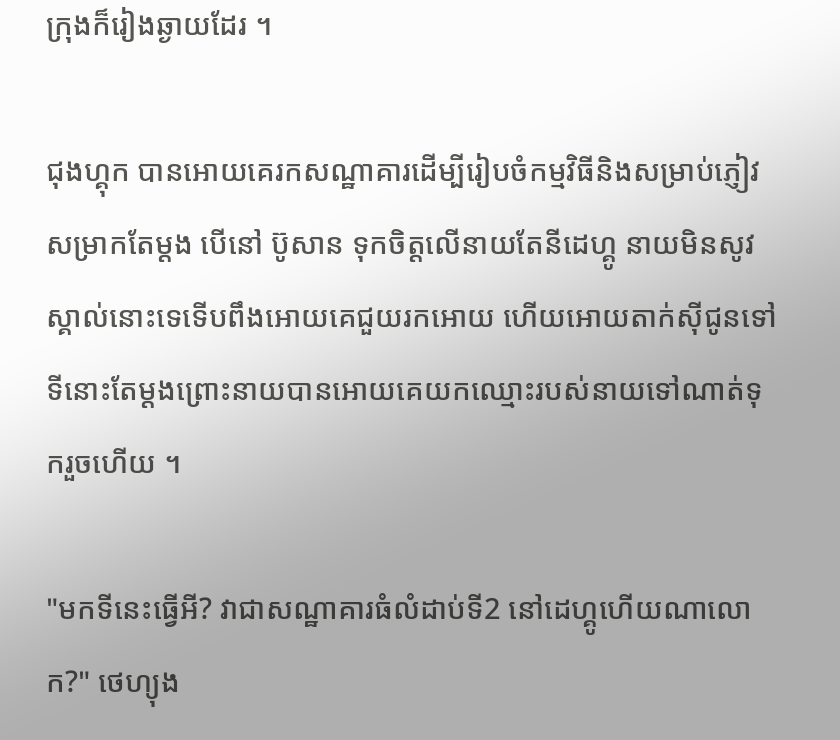ក្រុងក៏រៀងឆ្ងាយដែរ ។

ជុងហ្គុក បានអោយគេរកសណ្ឋាគារដើម្បីរៀបចំកម្មវិធីនិងសម្រាប់ភ្ញៀវសម្រាកតែម្តង បើនៅ ប៊ូសាន ទុកចិត្តលើនាយតែនីដេហ្គូ នាយមិនសូវស្គាល់នោះទេទើបពឹងអោយគេជួយរកអោយ ហើយអោយតាក់សុីជូនទៅទីនោះតែម្តងព្រោះនាយបានអោយគេយកឈ្មោះរបស់នាយទៅណាត់ទុករួចហើយ ។

"មកទីនេះធ្វើអី? វាជាសណ្ឋាគារធំលំដាប់ទី2 នៅដេហ្គូហើយណាលោក?" ថេហ្យុង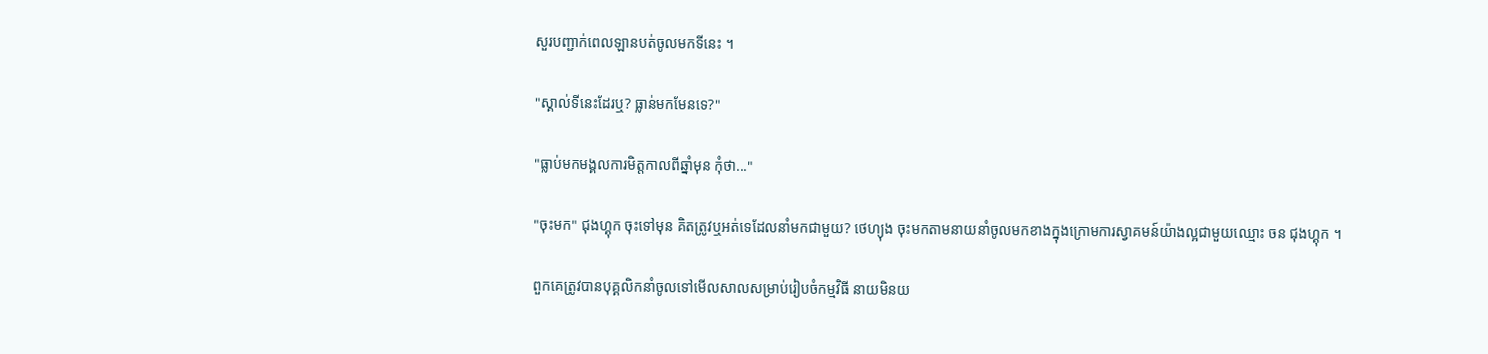សួរបញ្ជាក់ពេលឡានបត់ចូលមកទីនេះ ។

"ស្គាល់ទីនេះដែរឬ? ធ្លាន់មកមែនទេ?"

"ធ្លាប់មកមង្គលការមិត្តកាលពីឆ្នាំមុន កុំថា..."

"ចុះមក" ជុងហ្គុក ចុះទៅមុន គិតត្រូវឬអត់ទេដែលនាំមកជាមួយ? ថេហ្យុង ចុះមកតាមនាយនាំចូលមកខាងក្នុងក្រោមការស្វាគមន៍យ៉ាងល្អជាមួយឈ្មោះ ចន ជុងហ្គុក ។

ពួកគេត្រូវបានបុគ្គលិកនាំចូលទៅមើលសាលសម្រាប់រៀបចំកម្មវិធី នាយមិនយ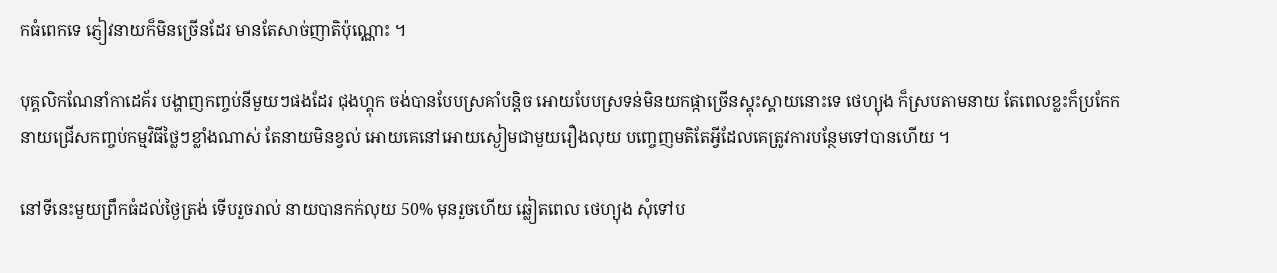កធំពេកទេ ភ្ញៀវនាយក៏មិនច្រើនដែរ មានតែសាច់ញាតិប៉ុណ្ណោះ ។

បុគ្គលិកណែនាំកាដេគ័រ បង្ហាញកញ្ចប់នីមួយៗផងដែរ ជុងហ្គុក ចង់បានបែបស្រគាំបន្តិច អោយបែបស្រទន់មិនយកផ្កាច្រើនស្គុះស្គាយនោះទេ ថេហ្យុង ក៏ស្របតាមនាយ តែពេលខ្លះក៏ប្រកែក នាយជ្រើសកញ្ចប់កម្មវិធីថ្លៃៗខ្លាំងណាស់ តែនាយមិនខ្វល់ អោយគេនៅអោយស្ងៀមជាមួយរឿងលុយ បញ្ចេញមតិតែអ្វីដែលគេត្រូវការបន្ថែមទៅបានហើយ ។

នៅទីនេះមួយព្រឹកធំដល់ថ្ងៃត្រង់ ទើបរួចរាល់ នាយបានកក់លុយ 50% មុនរួចហើយ ឆ្លៀតពេល ថេហ្យុង សុំទៅប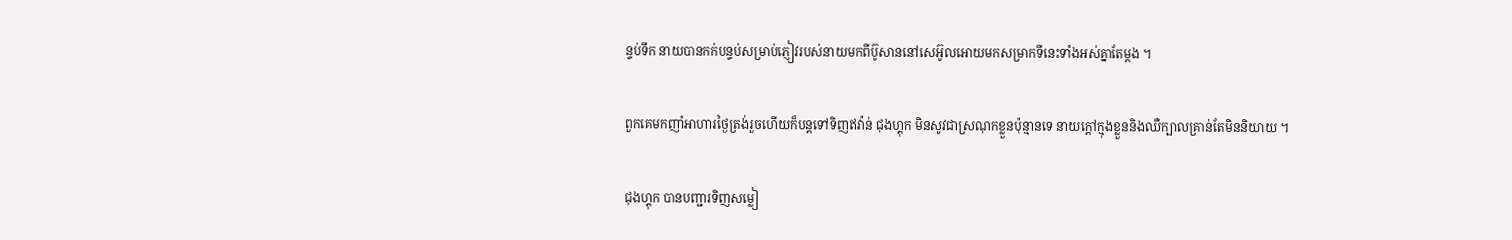ន្ទប់ទឹក នាយបានកក់បន្ទប់សម្រាប់ភ្ញៀវរបស់នាយមកពីប៊ូសាននៅសេអ៊ូលអោយមកសម្រាកទីនេះទាំងអស់គ្នាតែម្តង ។

ពួកគេមកញាំអាហារថ្ងៃត្រង់រួចហើយក៏បន្តទៅទិញឥវ៉ាន់ ជុងហ្គុក មិនសូវជាស្រណុកខ្លួនប៉ុន្មានទេ នាយក្តៅក្មុងខ្លួននិងឈឺក្បាលគ្រាន់តែមិននិយាយ ។

ជុងហ្គុក បានបញ្ជារទិញសម្លៀ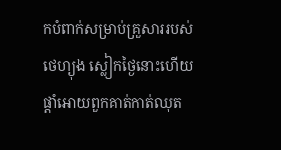កបំពាក់សម្រាប់គ្រួសាររបស់ ថេហ្យុង ស្លៀកថ្ងៃនោះហើយផ្តាំអោយពួកគាត់កាត់ឈុត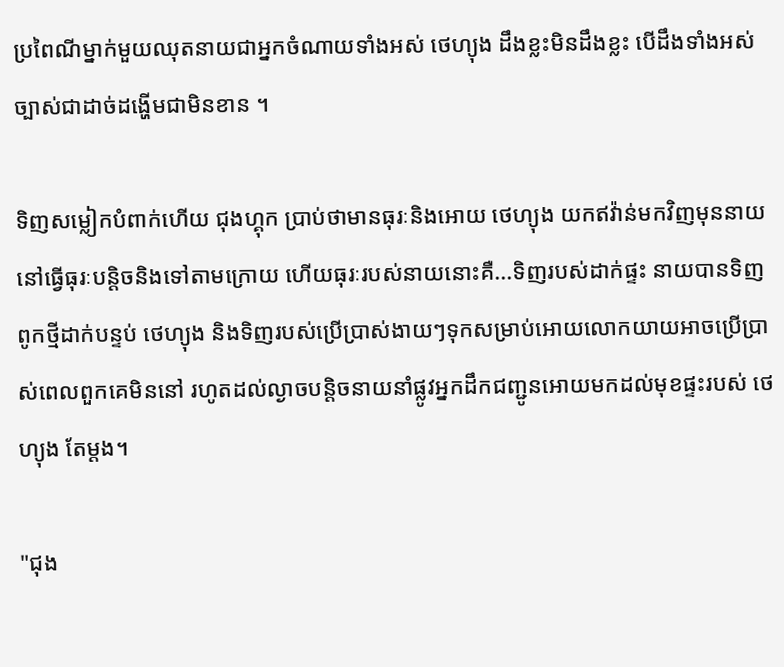ប្រពៃណីម្នាក់មួយឈុតនាយជាអ្នកចំណាយទាំងអស់ ថេហ្យុង ដឹងខ្លះមិនដឹងខ្លះ បើដឹងទាំងអស់ច្បាស់ជាដាច់ដង្ហើមជាមិនខាន ។

ទិញសម្លៀកបំពាក់ហើយ ជុងហ្គុក ប្រាប់ថាមានធុរៈនិងអោយ ថេហ្យុង យកឥវ៉ាន់មកវិញមុននាយនៅធ្វើធុរៈបន្តិចនិងទៅតាមក្រោយ ហើយធុរៈរបស់នាយនោះគឺ...ទិញរបស់ដាក់ផ្ទះ នាយបានទិញពូកថ្មីដាក់បន្ទប់ ថេហ្យុង និងទិញរបស់ប្រើប្រាស់ងាយៗទុកសម្រាប់អោយលោកយាយអាចប្រើប្រាស់ពេលពួកគេមិននៅ រហូតដល់ល្ងាចបន្តិចនាយនាំផ្លូវអ្នកដឹកជញ្ជូនអោយមកដល់មុខផ្ទះរបស់ ថេហ្យុង តែម្តង។

"ជុង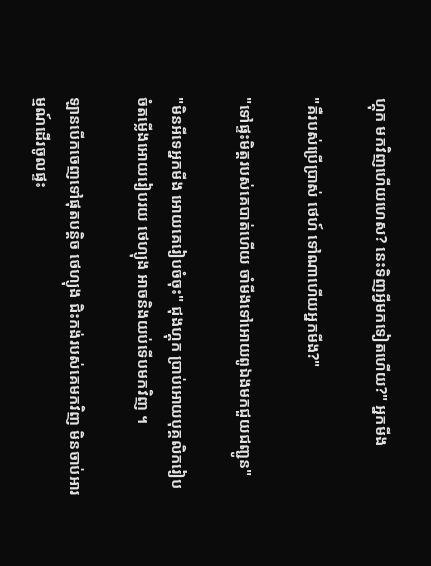ហ្គុក មកវិញហើយហេស? នេះទិញអ្វីមកទៀតហើយ?" អ្នកមីង

"គឺរបស់ប្រើប្រាស់ ថេហ៍ ទៅណាហើយអ្នកមីង?"

"ទៅផ្ទះមិត្តរបស់គេបាត់ហើយ ចាំមីងទៅអោយពូឯងមកជួយជញ្ជូន"

"មិនអីទេអ្នកមីង អោយគេរៀបចំចុះ" ជុងហ្គុក ប្រាប់អោយបុគ្គលិករៀបចំតម្លើងអោយរៀបរយ ថេហ្យុង អាចនិងយប់ទើបមកវិញ ។

ឡានបើកចេញទៅផុតបន្តិច ថេហ្យុង ជិះកង់របស់គេមកវិញ មិនចាប់អារម្មណ៍ដើរចូលផ្ទះ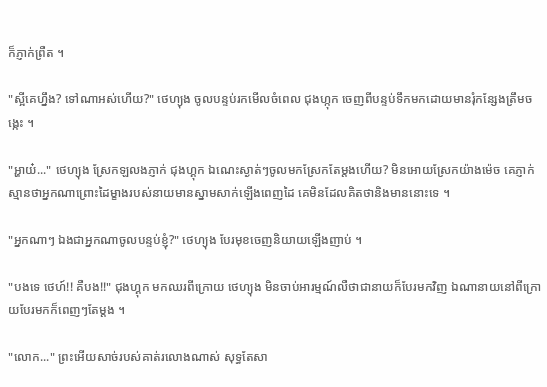ក៏ភ្ញាក់ព្រឺត ។

"ស្អីគេហ្នឹង? ទៅណាអស់ហើយ?" ថេហ្យុង ចូលបន្ទប់រកមើលចំពេល ជុងហ្កុក ចេញពីបន្ទប់ទឹកមកដោយមានរុំកន្សែងត្រឹមចង្កេះ ។

"អ្ហាយ៎..." ថេហ្យុង ស្រែកឡលងភ្ញាក់ ជុងហ្គុក ឯណេះស្ងាត់ៗចូលមកស្រែកតែម្តងហើយ? មិនអោយស្រែកយ៉ាងម៉េច គេភ្ញាក់ស្មានថាអ្នកណាព្រោះដៃម្ខាងរបស់នាយមានស្នាមសាក់ឡើងពេញដៃ គេមិនដែលគិតថានិងមាននោះទេ ។

"អ្នកណាៗ ឯងជាអ្នកណាចូលបន្ទប់ខ្ញុំ?" ថេហ្យុង បែរមុខចេញនិយាយឡើងញាប់ ។

"បងទេ ថេហ៍!! គឺបង!!" ជុងហ្គុក មកឈរពីក្រោយ ថេហ្យុង មិនចាប់អារម្មណ៍លឺថាជានាយក៏បែរមកវិញ ឯណានាយនៅពីក្រោយបែរមកក៏ពេញៗតែម្តង ។

"លោក..." ព្រះអើយសាច់របស់គាត់រលោងណាស់ សុទ្ធតែសា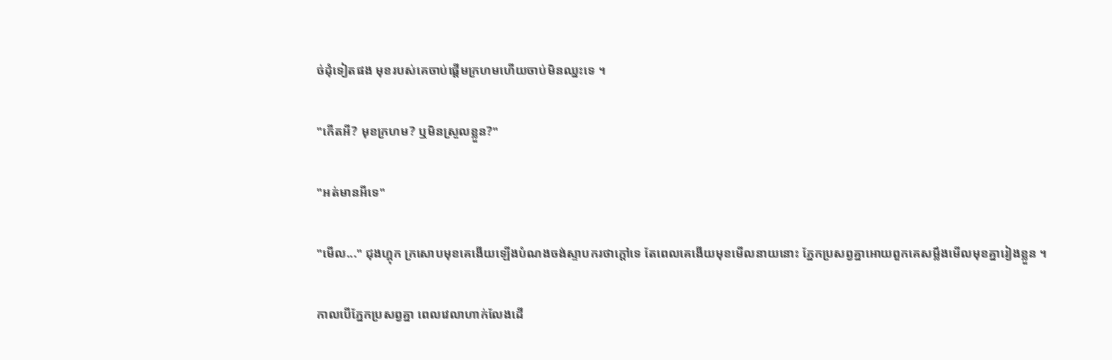ច់ដុំទៀតផង មុខរបស់គេចាប់ផ្តើមក្រហមហើយចាប់មិនឈ្នះទេ ។

"កើតអី? មុខក្រហម? ឬមិនស្រួលខ្លួន?"

"អត់មានអីទេ"

"មើល..." ជុងហ្គុក ក្រសោបមុខគេងើយឡើងបំណងចង់ស្ទាបករថាក្តៅទេ តែពេលគេងើយមុខមើលនាយនោះ ភ្នែកប្រសព្វគ្នាអោយពួកគេសម្លឹងមើលមុខគ្នារៀងខ្លួន ។

កាលបើភ្នែកប្រសព្វគ្នា ពេលវេលាហាក់លែងដើ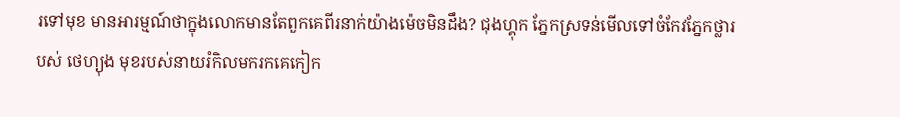រទៅមុខ មានអារម្មណ៍ថាក្នុងលោកមានតែពួកគេពីរនាក់យ៉ាងម៉េចមិនដឹង? ជុងហ្គុក ភ្នែកស្រទន់មើលទៅចំកែវភ្នែកថ្លារបស់ ថេហ្យុង មុខរបស់នាយរំកិលមករកគេកៀក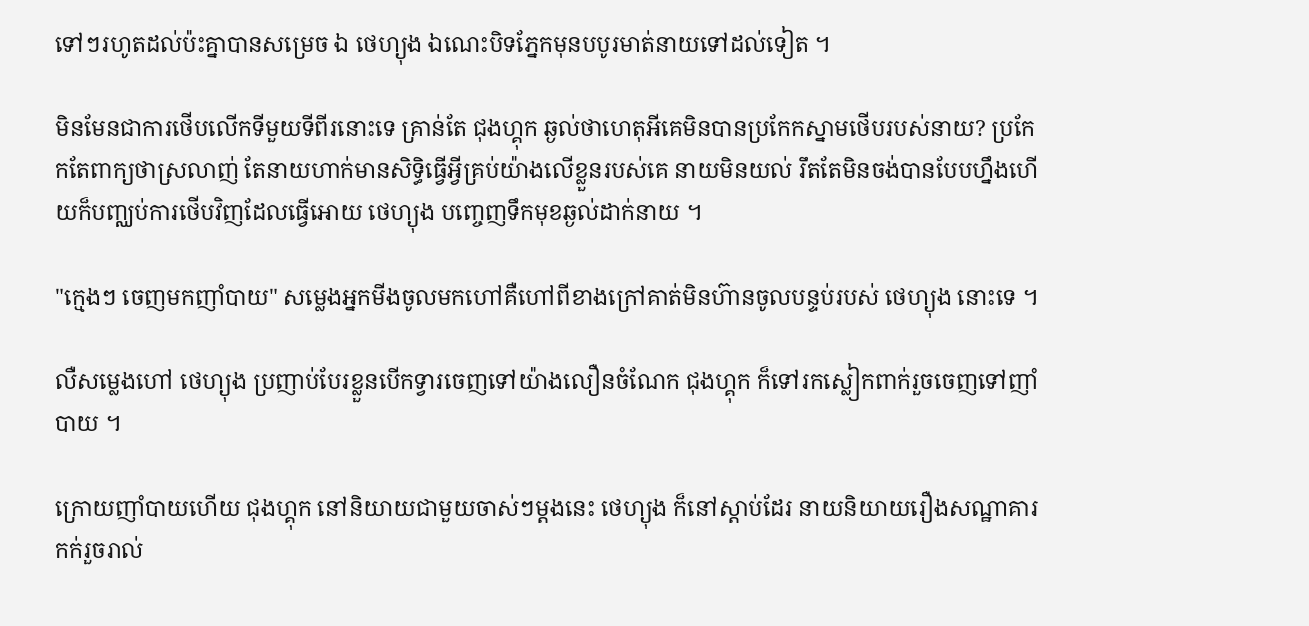ទៅៗរហូតដល់ប៉ះគ្នាបានសម្រេច ឯ ថេហ្យុង ឯណេះបិទភ្នែកមុនបបូរមាត់នាយទៅដល់ទៀត ។

មិនមែនជាការថើបលើកទីមួយទីពីរនោះទេ គ្រាន់តែ ជុងហ្គុក ឆ្ងល់ថាហេតុអីគេមិនបានប្រកែកស្នាមថើបរបស់នាយ? ប្រកែកតែពាក្យថាស្រលាញ់ តែនាយហាក់មានសិទ្ធិធ្វើអ្វីគ្រប់យ៉ាងលើខ្លួនរបស់គេ នាយមិនយល់ រឹតតែមិនចង់បានបែបហ្នឹងហើយក៏បញ្ឈប់ការថើបវិញដែលធ្វើអោយ ថេហ្យុង បញ្ចេញទឹកមុខឆ្ងល់ដាក់នាយ ។

"ក្មេងៗ ចេញមកញាំបាយ" សម្លេងអ្នកមីងចូលមកហៅគឺហៅពីខាងក្រៅគាត់មិនហ៊ានចូលបន្ទប់របស់ ថេហ្យុង នោះទេ ។

លឺសម្លេងហៅ ថេហ្យុង ប្រញាប់បែរខ្លួនបើកទ្វារចេញទៅយ៉ាងលឿនចំណែក ជុងហ្គុក ក៏ទៅរកស្លៀកពាក់រួចចេញទៅញាំបាយ ។

ក្រោយញាំបាយហើយ ជុងហ្គុក នៅនិយាយជាមួយចាស់ៗម្តងនេះ ថេហ្យុង ក៏នៅស្តាប់ដែរ នាយនិយាយរឿងសណ្ឋាគារកក់រួចរាល់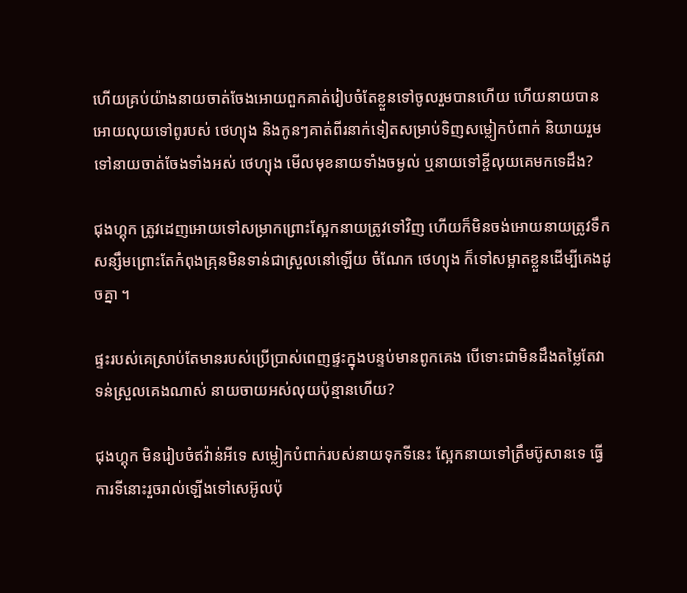ហើយគ្រប់យ៉ាងនាយចាត់ចែងអោយពួកគាត់រៀបចំតែខ្លួនទៅចូលរួមបានហើយ ហើយនាយបានអោយលុយទៅពូរបស់ ថេហ្យុង និងកូនៗគាត់ពីរនាក់ទៀតសម្រាប់ទិញសម្លៀកបំពាក់ និយាយរួមទៅនាយចាត់ចែងទាំងអស់ ថេហ្យុង មើលមុខនាយទាំងចម្ងល់ ឬនាយទៅខ្ចីលុយគេមកទេដឹង?

ជុងហ្គុក ត្រូវដេញអោយទៅសម្រាកព្រោះស្អែកនាយត្រូវទៅវិញ ហើយក៏មិនចង់អោយនាយត្រូវទឹកសន្សឹមព្រោះតែកំពុងគ្រុនមិនទាន់ជាស្រួលនៅឡើយ ចំណែក ថេហ្យុង ក៏ទៅសម្អាតខ្លួនដើម្បីគេងដូចគ្នា ។

ផ្ទះរបស់គេស្រាប់តែមានរបស់ប្រើប្រាស់ពេញផ្ទះក្នុងបន្ទប់មានពូកគេង បើទោះជាមិនដឹងតម្លៃតែវាទន់ស្រួលគេងណាស់ នាយចាយអស់លុយប៉ុន្មានហើយ?

ជុងហ្គុក មិនរៀបចំឥវ៉ាន់អីទេ សម្លៀកបំពាក់របស់នាយទុកទីនេះ ស្អែកនាយទៅត្រឹមប៊ូសានទេ ធ្វើការទីនោះរួចរាល់ឡើងទៅសេអ៊ូលប៉ុ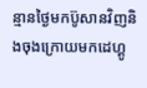ន្មានថ្ងៃមកប៊ូសានវិញនិងចុងក្រោយមកដេហ្គូ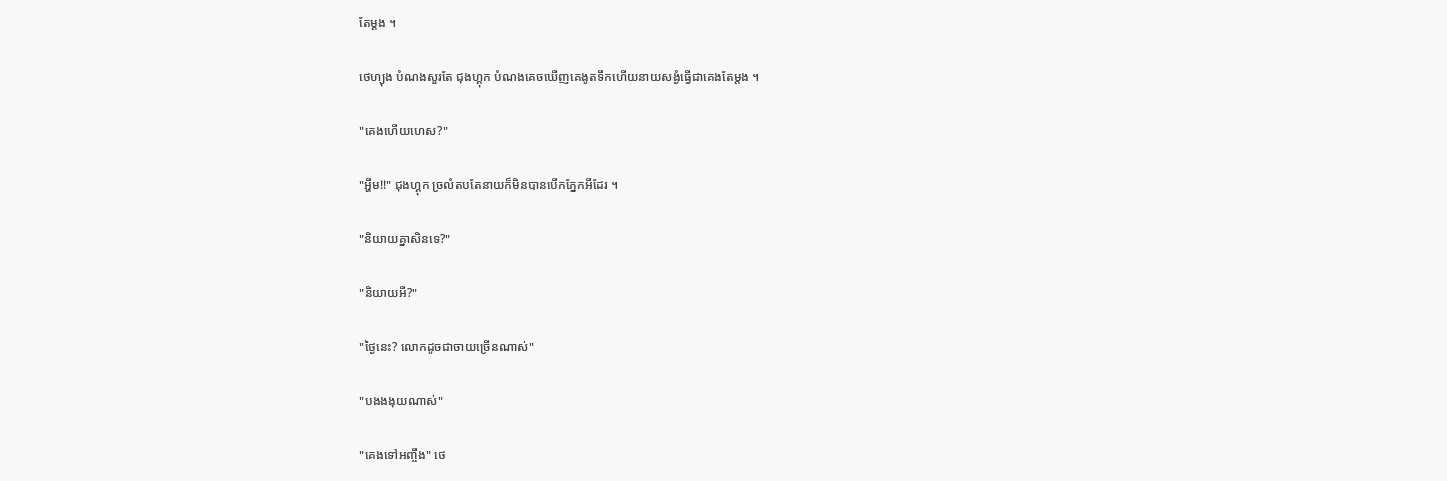តែម្តង ។

ថេហ្យុង បំណងសួរតែ ជុងហ្គុក បំណងគេចឃើញគេងូតទឹកហើយនាយសង្ងំធ្វើជាគេងតែម្តង ។

"គេងហើយហេស?"

"អ្ហឹម!!" ជុងហ្គុក ច្រលំតបតែនាយក៏មិនបានបើកភ្នែកអីដែរ ។

"និយាយគ្នាសិនទេ?"

"និយាយអី?"

"ថ្ងៃនេះ? លោកដូចជាចាយច្រើនណាស់"

"បងងងុយណាស់"

"គេងទៅអញ្ចឹង" ថេ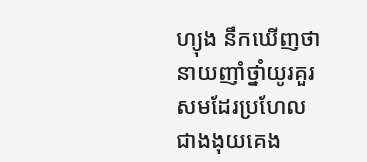ហ្យុង នឹកឃើញថានាយញាំថ្នាំយូរគួរសមដែរប្រហែលជាងងុយគេង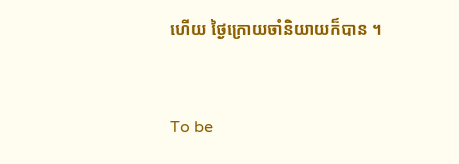ហើយ ថ្ងៃក្រោយចាំនិយាយក៏បាន ។


To be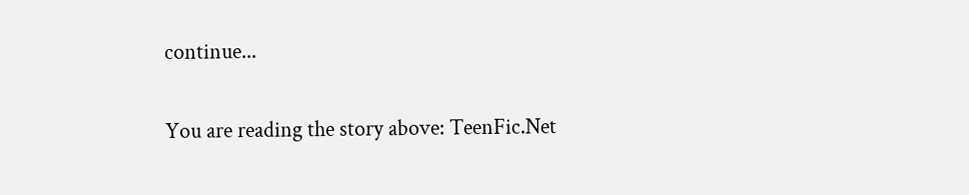continue...


You are reading the story above: TeenFic.Net